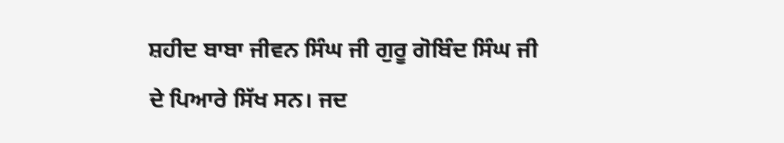ਸ਼ਹੀਦ ਬਾਬਾ ਜੀਵਨ ਸਿੰਘ ਜੀ ਗੁਰੂ ਗੋਬਿੰਦ ਸਿੰਘ ਜੀ ਦੇ ਪਿਆਰੇ ਸਿੱਖ ਸਨ। ਜਦ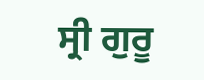ਸ੍ਰੀ ਗੁਰੂ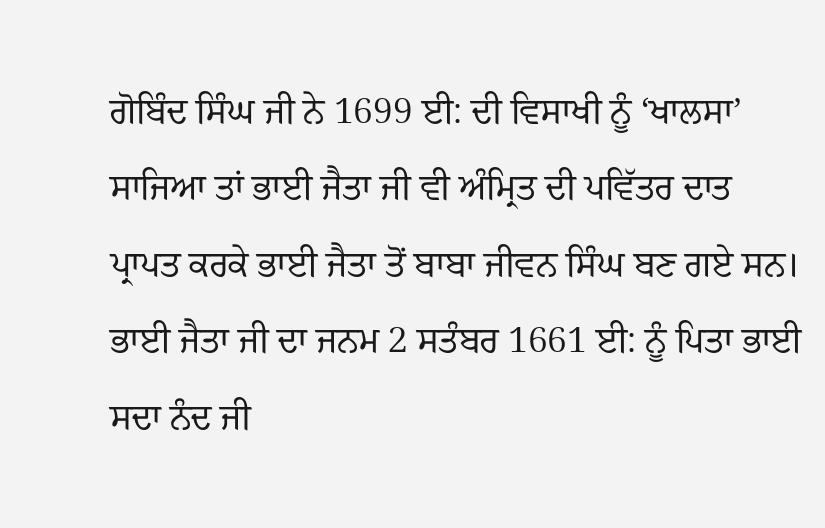ਗੋਬਿੰਦ ਸਿੰਘ ਜੀ ਨੇ 1699 ਈ: ਦੀ ਵਿਸਾਖੀ ਨੂੰ ‘ਖਾਲਸਾ’ ਸਾਜਿਆ ਤਾਂ ਭਾਈ ਜੈਤਾ ਜੀ ਵੀ ਅੰਮ੍ਰਿਤ ਦੀ ਪਵਿੱਤਰ ਦਾਤ ਪ੍ਰਾਪਤ ਕਰਕੇ ਭਾਈ ਜੈਤਾ ਤੋਂ ਬਾਬਾ ਜੀਵਨ ਸਿੰਘ ਬਣ ਗਏ ਸਨ। ਭਾਈ ਜੈਤਾ ਜੀ ਦਾ ਜਨਮ 2 ਸਤੰਬਰ 1661 ਈ: ਨੂੰ ਪਿਤਾ ਭਾਈ ਸਦਾ ਨੰਦ ਜੀ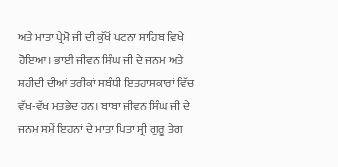ਅਤੇ ਮਾਤਾ ਪ੍ਰੇਮੋ ਜੀ ਦੀ ਕੁੱਖੋਂ ਪਟਨਾ ਸਾਹਿਬ ਵਿਖੇ ਹੋਇਆ। ਭਾਈ ਜੀਵਨ ਸਿੰਘ ਜੀ ਦੇ ਜਨਮ ਅਤੇ ਸ਼ਹੀਦੀ ਦੀਆਂ ਤਰੀਕਾਂ ਸਬੰਧੀ ਇਤਹਾਸਕਾਰਾਂ ਵਿੱਚ ਵੱਖ-ਵੱਖ ਮਤਭੇਦ ਹਨ। ਬਾਬਾ ਜੀਵਨ ਸਿੰਘ ਜੀ ਦੇ ਜਨਮ ਸਮੇਂ ਇਹਨਾਂ ਦੇ ਮਾਤਾ ਪਿਤਾ ਸ੍ਰੀ ਗੁਰੂ ਤੇਗ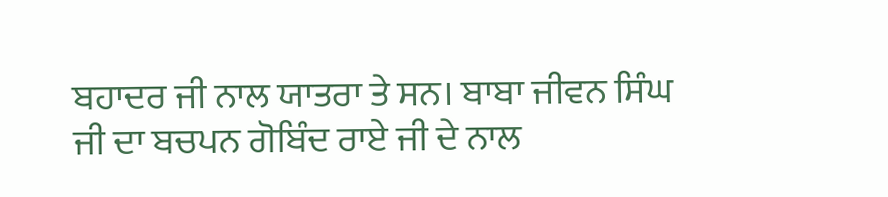ਬਹਾਦਰ ਜੀ ਨਾਲ ਯਾਤਰਾ ਤੇ ਸਨ। ਬਾਬਾ ਜੀਵਨ ਸਿੰਘ ਜੀ ਦਾ ਬਚਪਨ ਗੋਬਿੰਦ ਰਾਏ ਜੀ ਦੇ ਨਾਲ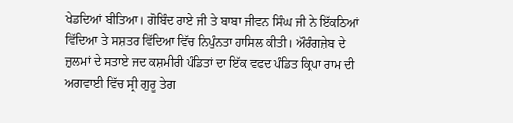ਖੇਡਦਿਆਂ ਬੀਤਿਆ। ਗੋਬਿੰਦ ਰਾਏ ਜੀ ਤੇ ਬਾਬਾ ਜੀਵਨ ਸਿੰਘ ਜੀ ਨੇ ਇੱਕਠਿਆਂ ਵਿੱਦਿਆ ਤੇ ਸਸ਼ਤਰ ਵਿੱਦਿਆ ਵਿੱਚ ਨਿਪੁੰਨਤਾ ਹਾਸਿਲ ਕੀਤੀ। ਔਰੰਗਜ਼ੇਬ ਦੇ ਜ਼ੁਲਮਾਂ ਦੇ ਸਤਾਏ ਜਦ ਕਸ਼ਮੀਰੀ ਪੰਡਿਤਾਂ ਦਾ ਇੱਕ ਵਫਦ ਪੰਡਿਤ ਕ੍ਰਿਪਾ ਰਾਮ ਦੀ ਅਗਵਾਈ ਵਿੱਚ ਸ੍ਰੀ ਗੁਰੂ ਤੇਗ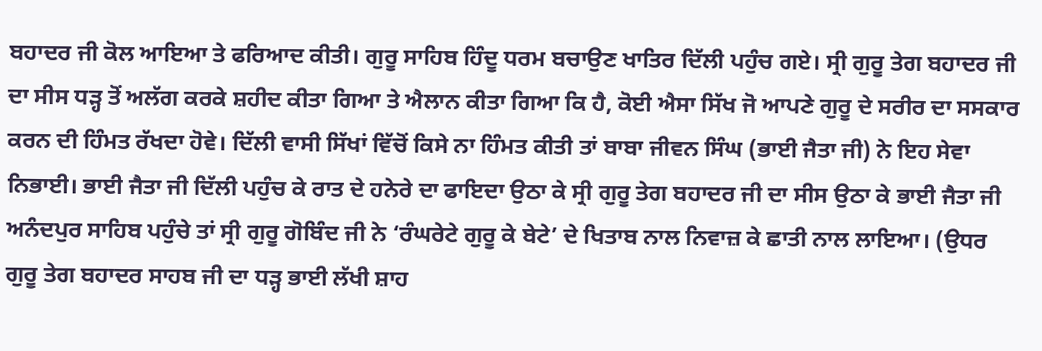ਬਹਾਦਰ ਜੀ ਕੋਲ ਆਇਆ ਤੇ ਫਰਿਆਦ ਕੀਤੀ। ਗੁਰੂ ਸਾਹਿਬ ਹਿੰਦੂ ਧਰਮ ਬਚਾਉਣ ਖਾਤਿਰ ਦਿੱਲੀ ਪਹੁੰਚ ਗਏ। ਸ੍ਰੀ ਗੁਰੂ ਤੇਗ ਬਹਾਦਰ ਜੀ ਦਾ ਸੀਸ ਧੜ੍ਹ ਤੋਂ ਅਲੱਗ ਕਰਕੇ ਸ਼ਹੀਦ ਕੀਤਾ ਗਿਆ ਤੇ ਐਲਾਨ ਕੀਤਾ ਗਿਆ ਕਿ ਹੈ, ਕੋਈ ਐਸਾ ਸਿੱਖ ਜੋ ਆਪਣੇ ਗੁਰੂ ਦੇ ਸਰੀਰ ਦਾ ਸਸਕਾਰ ਕਰਨ ਦੀ ਹਿੰਮਤ ਰੱਖਦਾ ਹੋਵੇ। ਦਿੱਲੀ ਵਾਸੀ ਸਿੱਖਾਂ ਵਿੱਚੋਂ ਕਿਸੇ ਨਾ ਹਿੰਮਤ ਕੀਤੀ ਤਾਂ ਬਾਬਾ ਜੀਵਨ ਸਿੰਘ (ਭਾਈ ਜੈਤਾ ਜੀ) ਨੇ ਇਹ ਸੇਵਾ ਨਿਭਾਈ। ਭਾਈ ਜੈਤਾ ਜੀ ਦਿੱਲੀ ਪਹੁੰਚ ਕੇ ਰਾਤ ਦੇ ਹਨੇਰੇ ਦਾ ਫਾਇਦਾ ਉਠਾ ਕੇ ਸ੍ਰੀ ਗੁਰੂ ਤੇਗ ਬਹਾਦਰ ਜੀ ਦਾ ਸੀਸ ਉਠਾ ਕੇ ਭਾਈ ਜੈਤਾ ਜੀ ਅਨੰਦਪੁਰ ਸਾਹਿਬ ਪਹੁੰਚੇ ਤਾਂ ਸ੍ਰੀ ਗੁਰੂ ਗੋਬਿੰਦ ਜੀ ਨੇ ‘ਰੰਘਰੇਟੇ ਗੁਰੂ ਕੇ ਬੇਟੇ’ ਦੇ ਖਿਤਾਬ ਨਾਲ ਨਿਵਾਜ਼ ਕੇ ਛਾਤੀ ਨਾਲ ਲਾਇਆ। (ਉਧਰ ਗੁਰੂ ਤੇਗ ਬਹਾਦਰ ਸਾਹਬ ਜੀ ਦਾ ਧੜ੍ਹ ਭਾਈ ਲੱਖੀ ਸ਼ਾਹ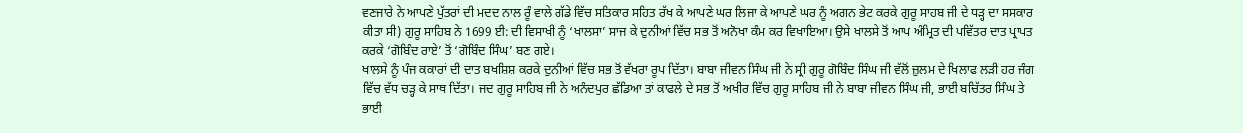ਵਣਜਾਰੇ ਨੇ ਆਪਣੇ ਪੁੱਤਰਾਂ ਦੀ ਮਦਦ ਨਾਲ ਰੂੰ ਵਾਲੇ ਗੱਡੇ ਵਿੱਚ ਸਤਿਕਾਰ ਸਹਿਤ ਰੱਖ ਕੇ ਆਪਣੇ ਘਰ ਲਿਜਾ ਕੇ ਆਪਣੇ ਘਰ ਨੂੰ ਅਗਨ ਭੇਟ ਕਰਕੇ ਗੁਰੂ ਸਾਹਬ ਜੀ ਦੇ ਧੜ੍ਹ ਦਾ ਸਸਕਾਰ ਕੀਤਾ ਸੀ) ਗੁਰੂ ਸਾਹਿਬ ਨੇ 1699 ਈ: ਦੀ ਵਿਸਾਖੀ ਨੂੰ ‘ਖਾਲਸਾ’ ਸਾਜ ਕੇ ਦੁਨੀਆਂ ਵਿੱਚ ਸਭ ਤੋਂ ਅਨੋਖਾ ਕੰਮ ਕਰ ਵਿਖਾਇਆ। ਉਸੇ ਖਾਲਸੇ ਤੋਂ ਆਪ ਅੰਮ੍ਰਿਤ ਦੀ ਪਵਿੱਤਰ ਦਾਤ ਪ੍ਰਾਪਤ ਕਰਕੇ ‘ਗੋਬਿੰਦ ਰਾਏ’ ਤੋਂ ‘ਗੋਬਿੰਦ ਸਿੰਘ’ ਬਣ ਗਏ।
ਖਾਲਸੇ ਨੂੰ ਪੰਜ ਕਕਾਰਾਂ ਦੀ ਦਾਤ ਬਖਸ਼ਿਸ਼ ਕਰਕੇ ਦੁਨੀਆਂ ਵਿੱਚ ਸਭ ਤੋਂ ਵੱਖਰਾ ਰੂਪ ਦਿੱਤਾ। ਬਾਬਾ ਜੀਵਨ ਸਿੰਘ ਜੀ ਨੇ ਸ੍ਰੀ ਗੁਰੂ ਗੋਬਿੰਦ ਸਿੰਘ ਜੀ ਵੱਲੋਂ ਜ਼ੁਲਮ ਦੇ ਖਿਲਾਫ ਲੜੀ ਹਰ ਜੰਗ ਵਿੱਚ ਵੱਧ ਚੜ੍ਹ ਕੇ ਸਾਥ ਦਿੱਤਾ। ਜਦ ਗੁਰੂ ਸਾਹਿਬ ਜੀ ਨੇ ਅਨੰਦਪੁਰ ਛੱਡਿਆ ਤਾਂ ਕਾਫਲੇ ਦੇ ਸਭ ਤੋਂ ਅਖੀਰ ਵਿੱਚ ਗੁਰੂ ਸਾਹਿਬ ਜੀ ਨੇ ਬਾਬਾ ਜੀਵਨ ਸਿੰਘ ਜੀ, ਭਾਈ ਬਚਿੱਤਰ ਸਿੰਘ ਤੇ ਭਾਈ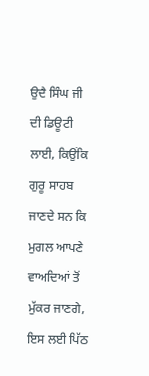ਉਦੈ ਸਿੰਘ ਜੀ ਦੀ ਡਿਊਟੀ ਲਾਈ, ਕਿਉਂਕਿ ਗੁਰੂ ਸਾਹਬ ਜਾਣਦੇ ਸਨ ਕਿ ਮੁਗਲ ਆਪਣੇ ਵਾਅਦਿਆਂ ਤੋਂ ਮੁੱਕਰ ਜਾਣਗੇ, ਇਸ ਲਈ ਪਿੱਠ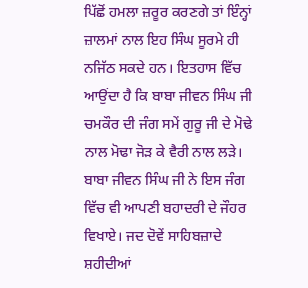ਪਿੱਛੋਂ ਹਮਲਾ ਜ਼ਰੂਰ ਕਰਣਗੇ ਤਾਂ ਇੰਨ੍ਹਾਂ ਜ਼ਾਲਮਾਂ ਨਾਲ ਇਹ ਸਿੰਘ ਸੂਰਮੇ ਹੀ ਨਜਿੱਠ ਸਕਦੇ ਹਨ। ਇਤਹਾਸ ਵਿੱਚ ਆਉਂਦਾ ਹੈ ਕਿ ਬਾਬਾ ਜੀਵਨ ਸਿੰਘ ਜੀ ਚਮਕੌਰ ਦੀ ਜੰਗ ਸਮੇਂ ਗੁਰੂ ਜੀ ਦੇ ਮੋਢੇ ਨਾਲ ਮੋਢਾ ਜੋੜ ਕੇ ਵੈਰੀ ਨਾਲ ਲੜੇ। ਬਾਬਾ ਜੀਵਨ ਸਿੰਘ ਜੀ ਨੇ ਇਸ ਜੰਗ ਵਿੱਚ ਵੀ ਆਪਣੀ ਬਹਾਦਰੀ ਦੇ ਜੌਹਰ ਵਿਖਾਏ। ਜਦ ਦੋਵੇਂ ਸਾਹਿਬਜ਼ਾਦੇ ਸ਼ਹੀਦੀਆਂ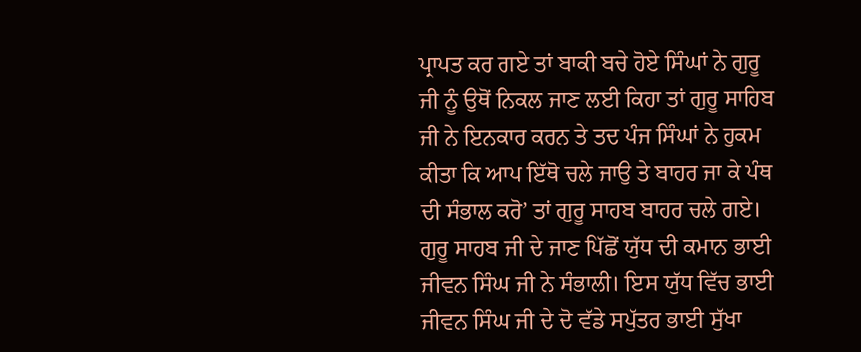ਪ੍ਰਾਪਤ ਕਰ ਗਏ ਤਾਂ ਬਾਕੀ ਬਚੇ ਹੋਏ ਸਿੰਘਾਂ ਨੇ ਗੁਰੂ ਜੀ ਨੂੰ ਉਥੋਂ ਨਿਕਲ ਜਾਣ ਲਈ ਕਿਹਾ ਤਾਂ ਗੁਰੂ ਸਾਹਿਬ ਜੀ ਨੇ ਇਨਕਾਰ ਕਰਨ ਤੇ ਤਦ ਪੰਜ ਸਿੰਘਾਂ ਨੇ ਹੁਕਮ ਕੀਤਾ ਕਿ ਆਪ ਇੱਥੋ ਚਲੇ ਜਾਉ ਤੇ ਬਾਹਰ ਜਾ ਕੇ ਪੰਥ ਦੀ ਸੰਭਾਲ ਕਰੋ’ ਤਾਂ ਗੁਰੂ ਸਾਹਬ ਬਾਹਰ ਚਲੇ ਗਏ। ਗੁਰੂ ਸਾਹਬ ਜੀ ਦੇ ਜਾਣ ਪਿੱਛੋਂ ਯੁੱਧ ਦੀ ਕਮਾਨ ਭਾਈ ਜੀਵਨ ਸਿੰਘ ਜੀ ਨੇ ਸੰਭਾਲੀ। ਇਸ ਯੁੱਧ ਵਿੱਚ ਭਾਈ ਜੀਵਨ ਸਿੰਘ ਜੀ ਦੇ ਦੋ ਵੱਡੇ ਸਪੁੱਤਰ ਭਾਈ ਸੁੱਖਾ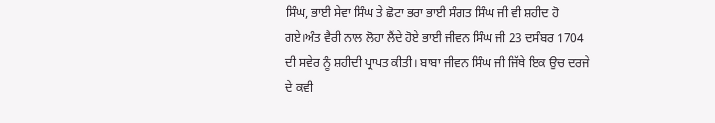ਸਿੰਘ, ਭਾਈ ਸੇਵਾ ਸਿੰਘ ਤੇ ਛੋਟਾ ਭਰਾ ਭਾਈ ਸੰਗਤ ਸਿੰਘ ਜੀ ਵੀ ਸ਼ਹੀਦ ਹੋ ਗਏ।ਅੰਤ ਵੈਰੀ ਨਾਲ ਲੋਹਾ ਲੈਂਦੇ ਹੋਏ ਭਾਈ ਜੀਵਨ ਸਿੰਘ ਜੀ 23 ਦਸੰਬਰ 1704 ਦੀ ਸਵੇਰ ਨੂੰ ਸ਼ਹੀਦੀ ਪ੍ਰਾਪਤ ਕੀਤੀ। ਬਾਬਾ ਜੀਵਨ ਸਿੰਘ ਜੀ ਜਿੱਥੇ ਇਕ ਉਚ ਦਰਜੇ ਦੇ ਕਵੀ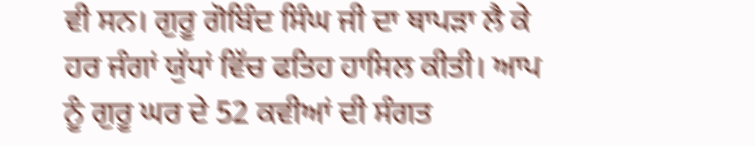ਵੀ ਸਨ। ਗੁਰੂ ਗੋਬਿੰਦ ਸਿੰਘ ਜੀ ਦਾ ਥਾਪੜਾ ਲੈ ਕੇ ਹਰ ਜੰਗਾਂ ਯੁੱਧਾਂ ਵਿੱਚ ਫਤਿਹ ਹਾਸਿਲ ਕੀਤੀ। ਆਪ ਨੂੰ ਗੁਰੂ ਘਰ ਦੇ 52 ਕਵੀਆਂ ਦੀ ਸੰਗਤ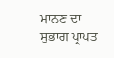ਮਾਨਣ ਦਾ ਸੁਭਾਗ ਪ੍ਰਾਪਤ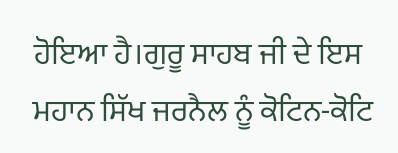ਹੋਇਆ ਹੈ।ਗੁਰੂ ਸਾਹਬ ਜੀ ਦੇ ਇਸ ਮਹਾਨ ਸਿੱਖ ਜਰਨੈਲ ਨੂੰ ਕੋਟਿਨ-ਕੋਟਿ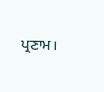ਪ੍ਰਣਾਮ।